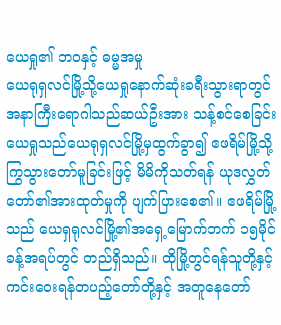ယေရှု၏ ဘဝနှင့် ဓမ္မအမှု
ယေရုရှလင်မြို့သို့ယေရှုနောက်ဆုံးခရီးသွားရာတွင် အနာကြီးရောဂါသည်ဆယ်ဦးအား သန့်စင်စေခြင်း
ယေရှုသည်ယေရုရှလင်မြို့မှထွက်ခွာ၍ ဧဖရိမ်မြို့သို့ကြွသွားတော်မူခြင်းဖြင့် မိမိကိုသတ်ရန် ယုဒလွှတ်တော်၏အားထုတ်မှုကို ပျက်ပြားစေ၏။ ဧဖရိမ်မြို့သည် ယေရှရုလင်မြို့၏အရှေ့မြောက်ဘက် ၁၅မိုင်ခန့်အရပ်တွင် တည်ရှိသည်။ ထိုမြို့တွင်ရန်သူတို့နှင့် ကင်းဝေးရန်တပည့်တော်တို့နှင့် အတူနေတော်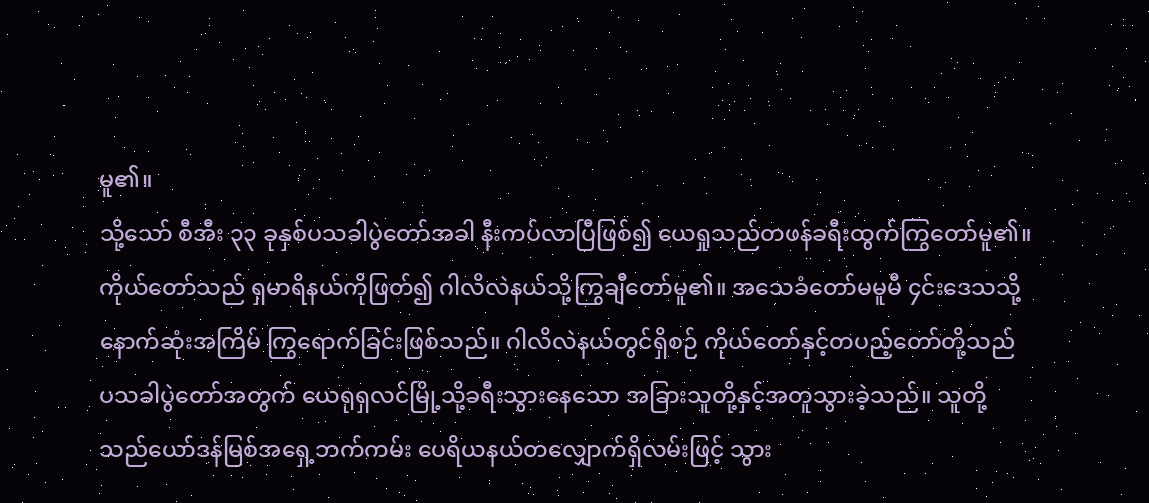မူ၏။
သို့သော် စီအီး ၃၃ ခုနှစ်ပသခါပွဲတော်အခါ နီးကပ်လာပြီဖြစ်၍ ယေရှုသည်တဖန်ခရီးထွက်ကြွတော်မူ၏။ ကိုယ်တော်သည် ရှမာရိနယ်ကိုဖြတ်၍ ဂါလိလဲနယ်သို့ကြွချီတော်မူ၏။ အသေခံတော်မမူမီ ၄င်းဒေသသို့နောက်ဆုံးအကြိမ် ကြွရောက်ခြင်းဖြစ်သည်။ ဂါလိလဲနယ်တွင်ရှိစဉ် ကိုယ်တော်နှင့်တပည့်တော်တို့သည် ပသခါပွဲတော်အတွက် ယေရုရှလင်မြို့သို့ခရီးသွားနေသော အခြားသူတို့နှင့်အတူသွားခဲ့သည်။ သူတို့သည်ယော်ဒန်မြစ်အရှေ့ဘက်ကမ်း ပေရိယနယ်တလျှောက်ရှိလမ်းဖြင့် သွား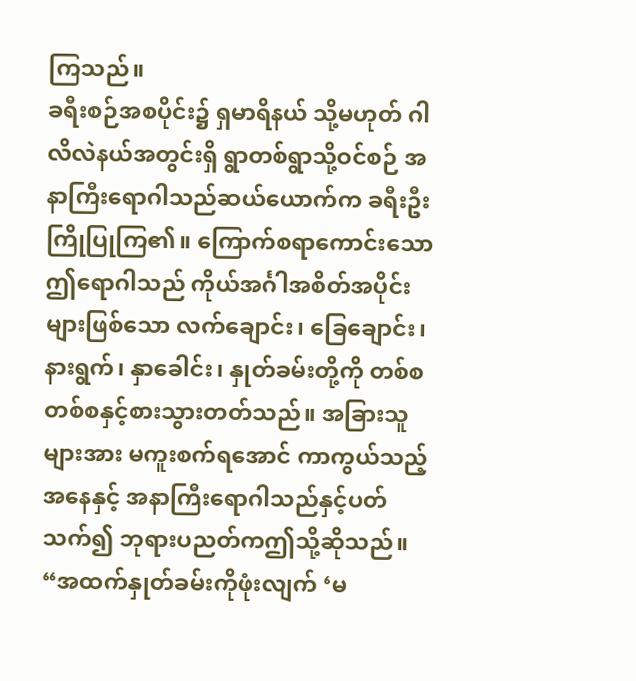ကြသည်။
ခရီးစဉ်အစပိုင်း၌ ရှမာရိနယ် သို့မဟုတ် ဂါလိလဲနယ်အတွင်းရှိ ရွာတစ်ရွာသို့ဝင်စဉ် အနာကြီးရောဂါသည်ဆယ်ယောက်က ခရီးဦးကြိုပြုကြ၏။ ကြောက်စရာကောင်းသောဤရောဂါသည် ကိုယ်အင်္ဂါအစိတ်အပိုင်းများဖြစ်သော လက်ချောင်း၊ ခြေချောင်း၊ နားရွက်၊ နှာခေါင်း၊ နှုတ်ခမ်းတို့ကို တစ်စတစ်စနှင့်စားသွားတတ်သည်။ အခြားသူများအား မကူးစက်ရအောင် ကာကွယ်သည့်အနေနှင့် အနာကြီးရောဂါသည်နှင့်ပတ်သက်၍ ဘုရားပညတ်ကဤသို့ဆိုသည်။ “အထက်နှုတ်ခမ်းကိုဖုံးလျက် ‘မ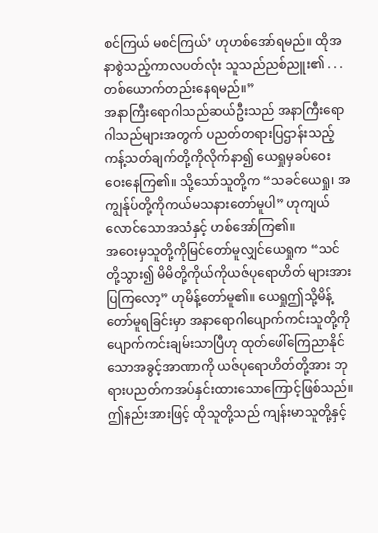စင်ကြယ် မစင်ကြယ်’ ဟုဟစ်အော်ရမည်။ ထိုအနာစွဲသည့်ကာလပတ်လုံး သူသည်ညစ်ညူး၏ . . . တစ်ယောက်တည်းနေရမည်။”
အနာကြီးရောဂါသည်ဆယ်ဦးသည် အနာကြီးရောဂါသည်များအတွက် ပညတ်တရားပြဌာန်းသည့် ကန့်သတ်ချက်တို့ကိုလိုက်နာ၍ ယေရှုမှခပ်ဝေးဝေးနေကြ၏။ သို့သော်သူတို့က “သခင်ယေရှု၊ အကျွန်ုပ်တို့ကိုကယ်မသနားတော်မူပါ” ဟုကျယ်လောင်သောအသံနှင့် ဟစ်အော်ကြ၏။
အဝေးမှသူတို့ကိုမြင်တော်မူလျှင်ယေရှုက “သင်တို့သွား၍ မိမိတို့ကိုယ်ကိုယဇ်ပုရောဟိတ် များအားပြကြလော့” ဟုမိန့်တော်မူ၏။ ယေရှုဤသို့မိန့်တော်မူရခြင်းမှာ အနာရောဂါပျောက်ကင်းသူတို့ကို ပျောက်ကင်းချမ်းသာပြီဟု ထုတ်ဖေါ်ကြေညာနိုင်သောအခွင့်အာဏာကို ယဇ်ပုရောဟိတ်တို့အား ဘုရားပညတ်ကအပ်နှင်းထားသောကြောင့်ဖြစ်သည်။ ဤနည်းအားဖြင့် ထိုသူတို့သည် ကျန်းမာသူတို့နှင့်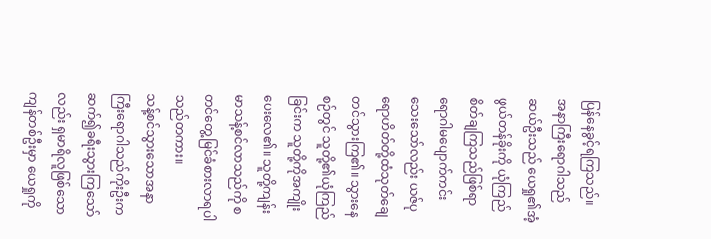ပြန်နေခွင့်ရကြသည်။
အနာကြီးရောဂါသည်ဆယ်ဦးသည် ယေရှု၏အံ့ဖွယ်တန်ခိုးကို ယုံကြည်စိတ်ချကြသည်ဖြစ်ရာ ရောဂါမပျောက်ကင်းသေးသော်လည်း ယဇ်ပုရောဟိတ်တို့ထံသုတ်ချေတင်သွားကြ၏။ သွားနေစဉ်တွင် သူတို့၏ယုံကြည်ခြင်းက သူတို့ကိုအကျိုးပေးလေ၏။ သူတို့ကျန်းမာသန့်စင်လာသည်ကို စတင်တွေ့မြင်ခံစားလာရပါသည်တကား။
သန့်စင်သွားသောအနာကြီးရောဂါသည်ကိုးဦးက ဆက်၍ခရီးသွားကြသော်လည်း ရှမာရိလူဖြစ်သောကျန်တစ်ဦးမှာ ယေရှုကို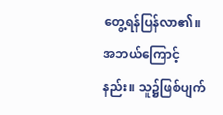တွေ့ရန်ပြန်လာ၏။ အဘယ်ကြောင့်နည်း။ သူ၌ဖြစ်ပျက်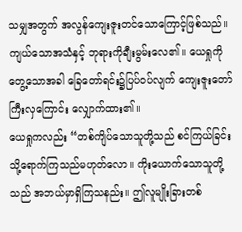သမျှအတွက် အလွန်ကျေးဇူးတင်သောကြောင့်ဖြစ်သည်။ ကျယ်သောအသံနှင့် ဘုရားကိုချီးမွမ်းလေ၏။ ယေရှုကိုတွေ့သောအခါ ခြေတော်ရင်း၌ပြပ်ဝပ်လျက် ကျေးဇူးတော်ကြီးလှကြောင်း လျှောက်ထား၏။
ယေရှုကလည်း “တစ်ကျိပ်သောသူတို့သည် စင်ကြယ်ခြင်းသို့ရောက်ကြသည်မဟုတ်လော။ ကိုးယောက်သောသူတို့သည် အဘယ်မှာရှိကြသနည်း။ ဤလူမျိုးခြားတစ်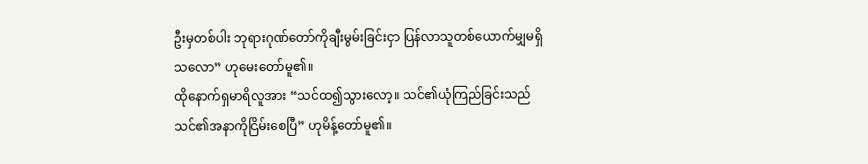ဦးမှတစ်ပါး ဘုရားဂုဏ်တော်ကိုချီးမွမ်းခြင်းငှာ ပြန်လာသူတစ်ယောက်မျှမရှိသလော” ဟုမေးတော်မူ၏။
ထိုနောက်ရှမာရိလူအား “သင်ထ၍သွားလော့။ သင်၏ယုံကြည်ခြင်းသည် သင်၏အနာကိုငြိမ်းစေပြီ” ဟုမိန့်တော်မူ၏။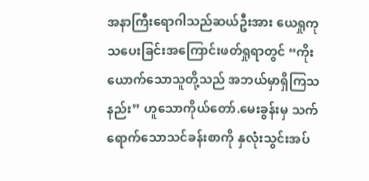အနာကြီးရောဂါသည်ဆယ်ဦးအား ယေရှုကုသပေးခြင်းအကြောင်းဖတ်ရှုရာတွင် “ကိုးယောက်သောသူတို့သည် အဘယ်မှာရှိကြသနည်း” ဟူသောကိုယ်တော်.မေးခွန်းမှ သက်ရောက်သောသင်ခန်းစာကို နှလုံးသွင်းအပ်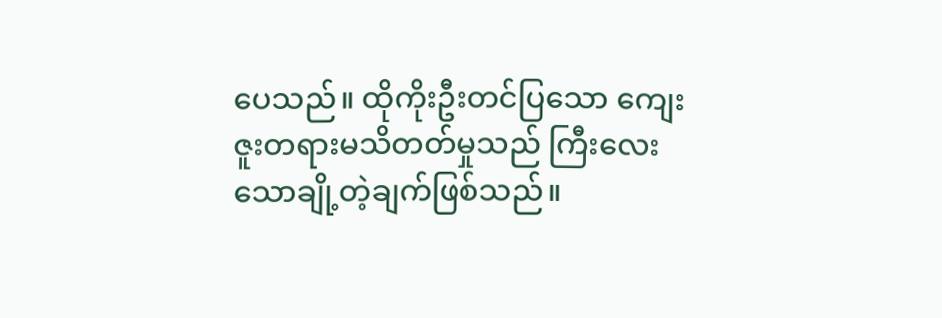ပေသည်။ ထိုကိုးဦးတင်ပြသော ကျေးဇူးတရားမသိတတ်မှုသည် ကြီးလေးသောချို့တဲ့ချက်ဖြစ်သည်။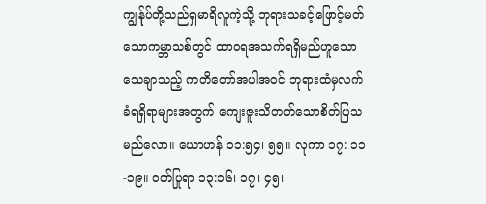ကျွန်ုပ်တို့သည်ရှမာရိလူကဲ့သို့ ဘုရားသခင့်ဖြောင့်မတ်သောကမ္ဘာသစ်တွင် ထာဝရအသက်ရရှိမည်ဟူသောသေချာသည့် ကတိတော်အပါအဝင် ဘုရားထံမှလက်ခံရရှိရာများအတွက် ကျေးဇူးသိတတ်သောစိတ်ပြသမည်လော။ ယောဟန် ၁၁:၅၄၊ ၅၅။ လုကာ ၁၇: ၁၁-၁၉။ ဝတ်ပြုရာ ၁၃:၁၆၊ ၁၇၊ ၄၅၊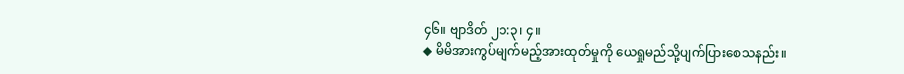၄၆။ ဗျာဒိတ် ၂၁:၃၊ ၄။
◆ မိမိအားကွပ်မျက်မည့်အားထုတ်မှုကို ယေရှုမည်သို့ပျက်ပြားစေသနည်း။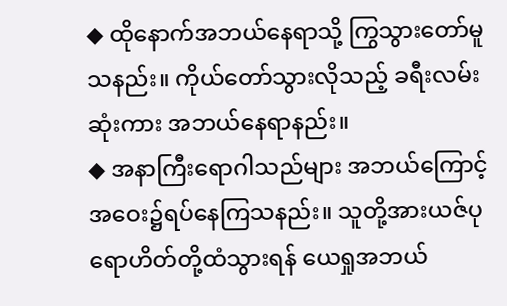◆ ထိုနောက်အဘယ်နေရာသို့ ကြွသွားတော်မူသနည်း။ ကိုယ်တော်သွားလိုသည့် ခရီးလမ်းဆုံးကား အဘယ်နေရာနည်း။
◆ အနာကြီးရောဂါသည်များ အဘယ်ကြောင့်အဝေး၌ရပ်နေကြသနည်း။ သူတို့အားယဇ်ပုရောဟိတ်တို့ထံသွားရန် ယေရှုအဘယ်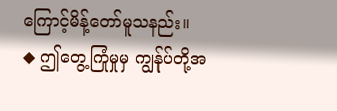ကြောင့်မိန့်တော်မူသနည်း။
◆ ဤတွေ့ကြုံမှုမှ ကျွန်ုပ်တို့အ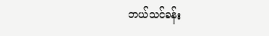ဘယ်သင်ခန်း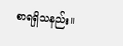စာရရှိသနည်း။